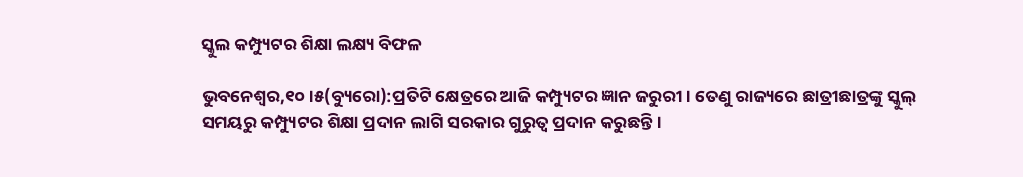ସ୍କୁଲ କମ୍ପ୍ୟୁଟର ଶିକ୍ଷା ଲକ୍ଷ୍ୟ ବିଫଳ

ଭୁବନେଶ୍ୱର,୧୦।୫(ବ୍ୟୁରୋ):ପ୍ରତିଟି କ୍ଷେତ୍ରରେ ଆଜି କମ୍ପ୍ୟୁଟର ଜ୍ଞାନ ଜରୁରୀ। ତେଣୁ ରାଜ୍ୟରେ ଛାତ୍ରୀଛାତ୍ରଙ୍କୁ ସ୍କୁଲ୍‌ ସମୟରୁ କମ୍ପ୍ୟୁଟର ଶିକ୍ଷା ପ୍ରଦାନ ଲାଗି ସରକାର ଗୁରୁତ୍ୱ ପ୍ରଦାନ କରୁଛନ୍ତି।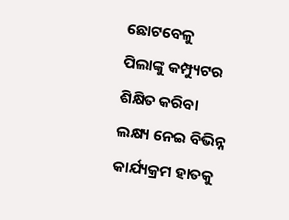ଛୋଟବେଳୁ ପିଲାଙ୍କୁ କମ୍ପ୍ୟୁଟର ଶିକ୍ଷିତ କରିବା ଲକ୍ଷ୍ୟ ନେଇ ବିଭିନ୍ନ କାର୍ଯ୍ୟକ୍ରମ ହାତକୁ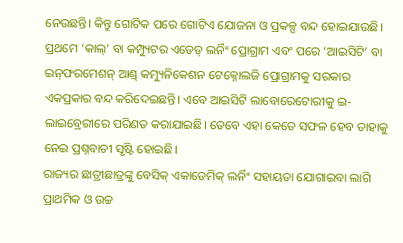ନେଉଛନ୍ତି। କିନ୍ତୁ ଗୋଟିକ ପରେ ଗୋଟିଏ ଯୋଜନା ଓ ପ୍ରକଳ୍ପ ବନ୍ଦ ହୋଇଯାଉଛି। ପ୍ରଥମେ ‘କାଲ୍‌’ ବା କମ୍ପ୍ୟୁଟର ଏଡେଡ୍‌ ଲର୍ନିଂ ପ୍ରୋଗ୍ରାମ ଏବଂ ପରେ ‘ଆଇସିଟି’ ବା ଇନ୍‌ଫରମେଶନ୍‌ ଆଣ୍ଡ୍‌ କମ୍ୟୁନିକେଶନ ଟେକ୍ନୋଲଜି ପ୍ରୋଗ୍ରାମକୁ ସରକାର ଏକପ୍ରକାର ବନ୍ଦ କରିଦେଇଛନ୍ତି। ଏବେ ଆଇସିଟି ଲାବୋରେଟୋରୀକୁ ଇ-ଲାଇବ୍ରେରୀରେ ପରିଣତ କରାଯାଇଛି। ତେବେ ଏହା କେତେ ସଫଳ ହେବ ତାହାକୁ ନେଇ ପ୍ରଶ୍ନବାଚୀ ସୃଷ୍ଟି ହୋଇଛି।
ରାଜ୍ୟର ଛାତ୍ରୀଛାତ୍ରଙ୍କୁ ବେସିକ୍‌ ଏକାଡେମିକ୍‌ ଲର୍ନିଂ ସହାୟତା ଯୋଗାଇବା ଲାଗି ପ୍ରାଥମିକ ଓ ଉଚ୍ଚ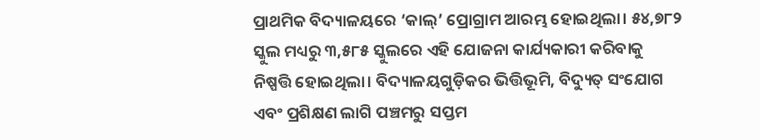ପ୍ରାଥମିକ ବିଦ୍ୟାଳୟରେ ‘କାଲ୍‌’ ପ୍ରୋଗ୍ରାମ ଆରମ୍ଭ ହୋଇଥିଲା। ୫୪,୭୮୨ ସ୍କୁଲ ମଧ୍ୟରୁ ୩,୫୮୫ ସ୍କୁଲରେ ଏହି ଯୋଜନା କାର୍ଯ୍ୟକାରୀ କରିବାକୁ ନିଷ୍ପତ୍ତି ହୋଇଥିଲା। ବିଦ୍ୟାଳୟଗୁଡ଼ିକର ଭିତ୍ତିଭୂମି, ବିଦ୍ୟୁତ୍‌ ସଂଯୋଗ ଏବଂ ପ୍ରଶିକ୍ଷଣ ଲାଗି ପଞ୍ଚମରୁ ସପ୍ତମ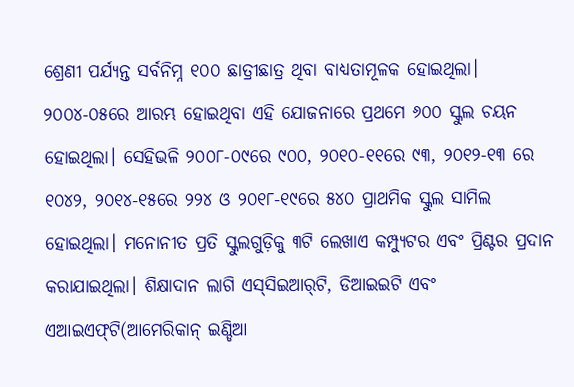ଶ୍ରେଣୀ ପର୍ଯ୍ୟନ୍ତ ସର୍ବନିମ୍ନ ୧୦୦ ଛାତ୍ରୀଛାତ୍ର ଥିବା ବାଧ୍ୟତାମୂଳକ ହୋଇଥିଲା। ୨୦୦୪-୦୫ରେ ଆରମ୍ଭ ହୋଇଥିବା ଏହି ଯୋଜନାରେ ପ୍ରଥମେ ୬୦୦ ସ୍କୁଲ ଚୟନ ହୋଇଥିଲା। ସେହିଭଳି ୨୦୦୮-୦୯ରେ ୯୦୦, ୨୦୧୦-୧୧ରେ ୯୩, ୨୦୧୨-୧୩ ରେ ୧୦୪୨, ୨୦୧୪-୧୫ରେ ୨୨୪ ଓ ୨୦୧୮-୧୯ରେ ୫୪୦ ପ୍ରାଥମିକ ସ୍କୁଲ ସାମିଲ ହୋଇଥିଲା। ମନୋନୀତ ପ୍ରତି ସ୍କୁଲଗୁଡ଼ିକୁ ୩ଟି ଲେଖାଏ କମ୍ପ୍ୟୁଟର ଏବଂ ପ୍ରିଣ୍ଟର ପ୍ରଦାନ କରାଯାଇଥିଲା। ଶିକ୍ଷାଦାନ ଲାଗି ଏସ୍‌ସିଇଆର୍‌ଟି, ଡିଆଇଇଟି ଏବଂ ଏଆଇଏଫ୍‌ଟି(ଆମେରିକାନ୍‌ ଇଣ୍ଡିଆ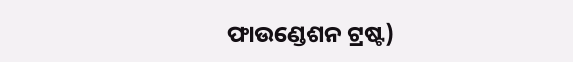ଫାଉଣ୍ଡେଶନ ଟ୍ରଷ୍ଟ)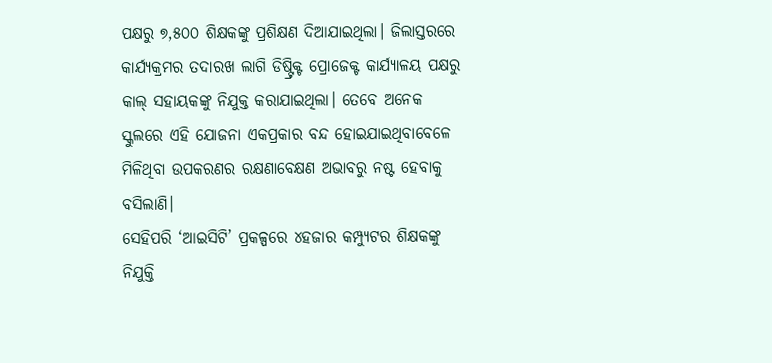ପକ୍ଷରୁ ୭,୫୦୦ ଶିକ୍ଷକଙ୍କୁ ପ୍ରଶିକ୍ଷଣ ଦିଆଯାଇଥିଲା। ଜିଲାସ୍ତରରେ କାର୍ଯ୍ୟକ୍ରମର ତଦାରଖ ଲାଗି ଡିଷ୍ଟ୍ରିକ୍ଟ ପ୍ରୋଜେକ୍ଟ କାର୍ଯ୍ୟାଳୟ ପକ୍ଷରୁ କାଲ୍‌ ସହାୟକଙ୍କୁ ନିଯୁକ୍ତ କରାଯାଇଥିଲା। ତେବେ ଅନେକ ସ୍କୁଲରେ ଏହି ଯୋଜନା ଏକପ୍ରକାର ବନ୍ଦ ହୋଇଯାଇଥିବାବେଳେ ମିଳିଥିବା ଉପକରଣର ରକ୍ଷଣାବେକ୍ଷଣ ଅଭାବରୁ ନଷ୍ଟ ହେବାକୁ ବସିଲାଣି।
ସେହିପରି ‘ଆଇସିଟି’ ପ୍ରକଳ୍ପରେ ୪ହଜାର କମ୍ପ୍ୟୁଟର ଶିକ୍ଷକଙ୍କୁ ନିଯୁକ୍ତି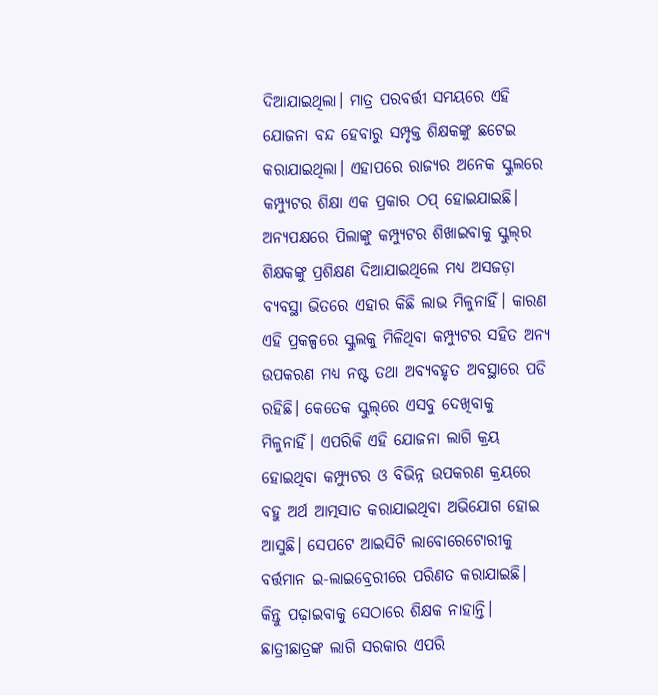ଦିଆଯାଇଥିଲା। ମାତ୍ର ପରବର୍ତ୍ତୀ ସମୟରେ ଏହି ଯୋଜନା ବନ୍ଦ ହେବାରୁ ସମ୍ପୃକ୍ତ ଶିକ୍ଷକଙ୍କୁ ଛଟେଇ କରାଯାଇଥିଲା। ଏହାପରେ ରାଜ୍ୟର ଅନେକ ସ୍କୁଲରେ କମ୍ପ୍ୟୁଟର ଶିକ୍ଷା ଏକ ପ୍ରକାର ଠପ୍‌ ହୋଇଯାଇଛି। ଅନ୍ୟପକ୍ଷରେ ପିଲାଙ୍କୁ କମ୍ପ୍ୟୁଟର ଶିଖାଇବାକୁ ସ୍କୁଲ୍‌ର ଶିକ୍ଷକଙ୍କୁ ପ୍ରଶିକ୍ଷଣ ଦିଆଯାଇଥିଲେ ମଧ୍ୟ ଅସଜଡ଼ା ବ୍ୟବସ୍ଥା ଭିତରେ ଏହାର କିଛି ଲାଭ ମିଳୁନାହିଁ। କାରଣ ଏହି ପ୍ରକଳ୍ପରେ ସ୍କୁଲକୁ ମିଳିଥିବା କମ୍ପ୍ୟୁଟର ସହିତ ଅନ୍ୟ ଉପକରଣ ମଧ୍ୟ ନଷ୍ଟ ତଥା ଅବ୍ୟବହୃତ ଅବସ୍ଥାରେ ପଡି ରହିଛି। କେତେକ ସ୍କୁଲ୍‌ରେ ଏସବୁ ଦେଖିବାକୁ ମିଳୁନାହିଁ। ଏପରିକି ଏହି ଯୋଜନା ଲାଗି କ୍ରୟ ହୋଇଥିବା କମ୍ପ୍ୟୁଟର ଓ ବିଭିନ୍ନ ଉପକରଣ କ୍ରୟରେ ବହୁ ଅର୍ଥ ଆତ୍ମସାତ କରାଯାଇଥିବା ଅଭିଯୋଗ ହୋଇ ଆସୁଛି। ସେପଟେ ଆଇସିଟି ଲାବୋରେଟୋରୀକୁ ବର୍ତ୍ତମାନ ଇ-ଲାଇବ୍ରେରୀରେ ପରିଣତ କରାଯାଇଛି। କିନ୍ତୁ ପଢ଼ାଇବାକୁ ସେଠାରେ ଶିକ୍ଷକ ନାହାନ୍ତି। ଛାତ୍ରୀଛାତ୍ରଙ୍କ ଲାଗି ସରକାର ଏପରି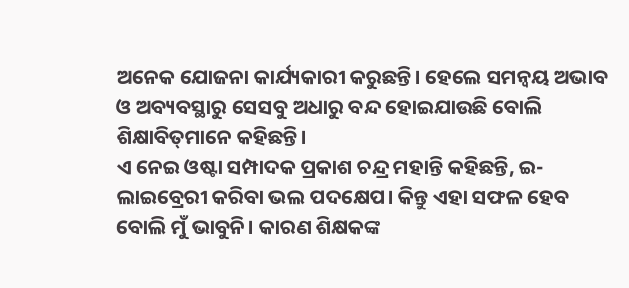ଅନେକ ଯୋଜନା କାର୍ଯ୍ୟକାରୀ କରୁଛନ୍ତି। ହେଲେ ସମନ୍ବୟ ଅଭାବ ଓ ଅବ୍ୟବସ୍ଥାରୁ ସେସବୁ ଅଧାରୁ ବନ୍ଦ ହୋଇଯାଉଛି ବୋଲି ଶିକ୍ଷାବିତ୍‌ମାନେ କହିଛନ୍ତି।
ଏ ନେଇ ଓଷ୍ଟା ସମ୍ପାଦକ ପ୍ରକାଶ ଚନ୍ଦ୍ର ମହାନ୍ତି କହିଛନ୍ତି, ଇ-ଲାଇବ୍ରେରୀ କରିବା ଭଲ ପଦକ୍ଷେପ। କିନ୍ତୁ ଏହା ସଫଳ ହେବ ବୋଲି ମୁଁ ଭାବୁନି। କାରଣ ଶିକ୍ଷକଙ୍କ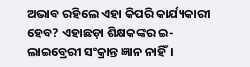ଅଭାବ ରହିଲେ ଏହା କିପରି କାର୍ଯ୍ୟକାରୀ ହେବ? ଏହାଛଡ଼ା ଶିକ୍ଷକଙ୍କର ଇ-ଲାଇବ୍ରେରୀ ସଂକ୍ରାନ୍ତ ଜ୍ଞାନ ନାହିଁ।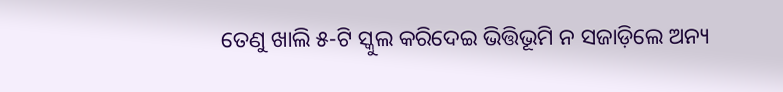ତେଣୁ ଖାଲି ୫-ଟି ସ୍କୁଲ କରିଦେଇ ଭିତ୍ତିଭୂମି ନ ସଜାଡ଼ିଲେ ଅନ୍ୟ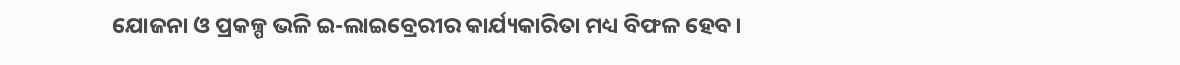ଯୋଜନା ଓ ପ୍ରକଳ୍ପ ଭଳି ଇ-ଲାଇବ୍ରେରୀର କାର୍ଯ୍ୟକାରିତା ମଧ୍ୟ ବିଫଳ ହେବ।